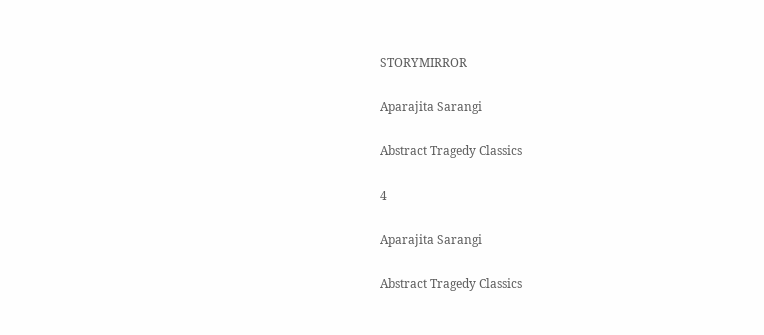STORYMIRROR

Aparajita Sarangi

Abstract Tragedy Classics

4

Aparajita Sarangi

Abstract Tragedy Classics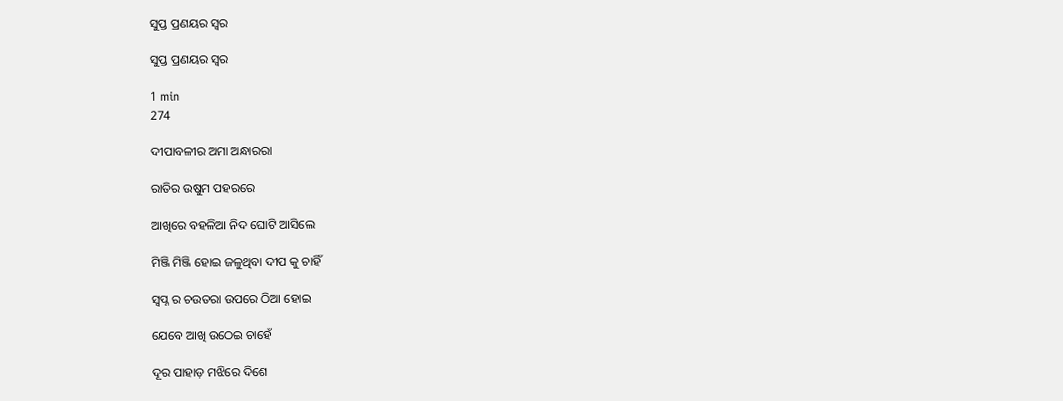ସୁପ୍ତ ପ୍ରଣୟର ସ୍ୱର

ସୁପ୍ତ ପ୍ରଣୟର ସ୍ୱର

1 min
274

ଦୀପାବଳୀର ଅମା ଅନ୍ଧାରରା

ରାତିର ଉଷୁମ ପହରରେ

ଆଖିରେ ବହଳିଆ ନିଦ ଘୋଟି ଆସିଲେ

ମିଞ୍ଜି ମିଞ୍ଜି ହୋଇ ଜଳୁଥିବା ଦୀପ କୁ ଚାହିଁ

ସ୍ୱପ୍ନ ର ଚଉତରା ଉପରେ ଠିଆ ହୋଇ

ଯେବେ ଆଖି ଉଠେଇ ଚାହେଁ

ଦୂର ପାହାଡ଼ ମଝିରେ ଦିଶେ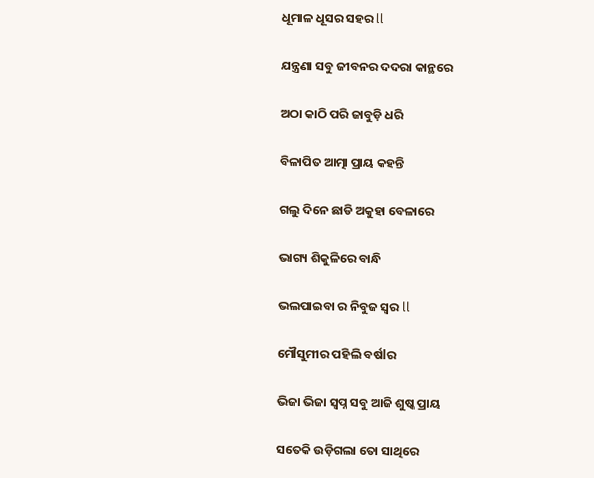ଧୂମାଳ ଧୂସର ସହର ll

ଯନ୍ତ୍ରଣା ସବୁ ଜୀବନର ଦଦରା କାନ୍ଥରେ

ଅଠା କାଠି ପରି ଜାବୁଡ଼ି ଧରି

ବିଳାପିତ ଆତ୍ମା ପ୍ରାୟ କହନ୍ତି

ଗଲୁ ଦିନେ ଛାଡି ଅକୁହା ବେଳାରେ

ଭାଗ୍ୟ ଶିକୁଳିରେ ବାନ୍ଧି

ଭଲପାଇବା ର ନିବୁଜ ସ୍ୱର ll

ମୌସୁମୀର ପହିଲି ବର୍ଷlର

ଭିଜା ଭିଜା ସ୍ୱପ୍ନ ସବୁ ଆଜି ଶୁଷ୍କ ପ୍ରାୟ

ସତେକି ଉଡ଼ିଗଲା ତୋ ସାଥିରେ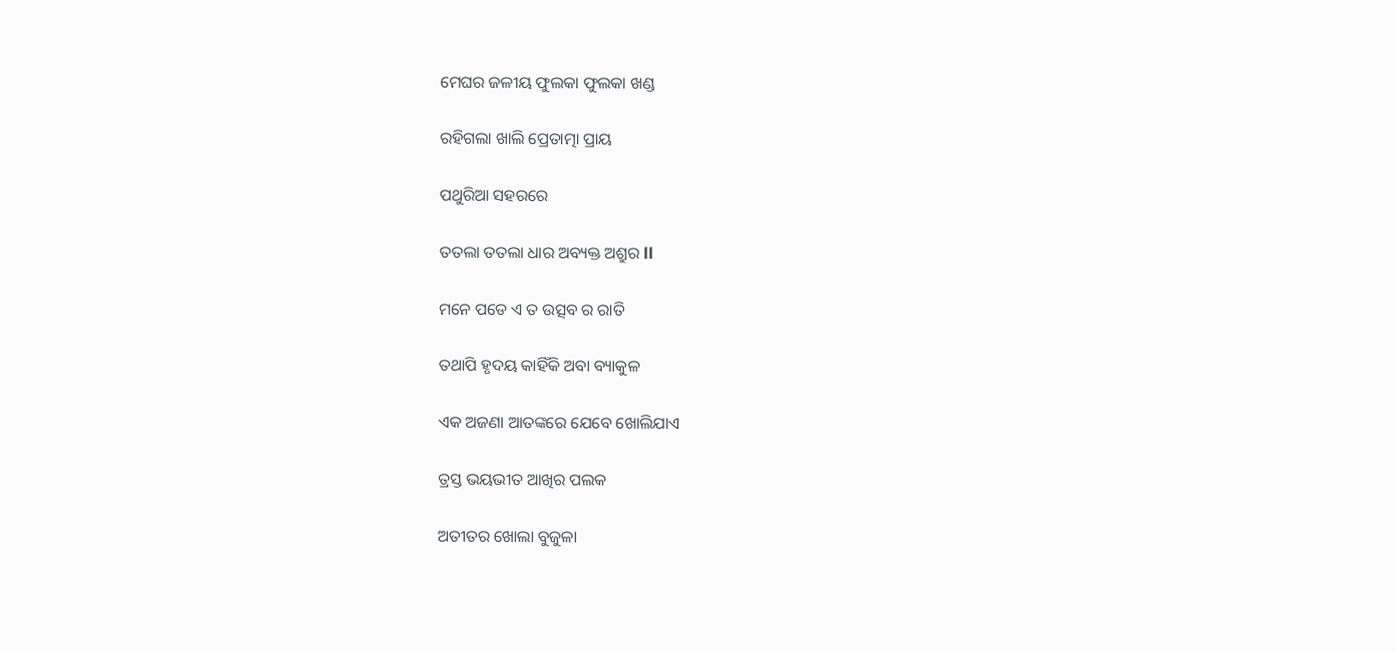ମେଘର ଜଳୀୟ ଫୁଲକା ଫୁଲକା ଖଣ୍ଡ

ରହିଗଲା ଖାଲି ପ୍ରେତାତ୍ମା ପ୍ରାୟ

ପଥୁରିଆ ସହରରେ

ତତଲା ତତଲା ଧାର ଅବ୍ୟକ୍ତ ଅଶ୍ରୁର ll

ମନେ ପଡେ ଏ ତ ଉତ୍ସବ ର ରାତି

ତଥାପି ହୃଦୟ କାହିଁକି ଅବା ବ୍ୟାକୁଳ

ଏକ ଅଜଣା ଆତଙ୍କରେ ଯେବେ ଖୋଲିଯାଏ

ତ୍ରସ୍ତ ଭୟଭୀତ ଆଖିର ପଲକ

ଅତୀତର ଖୋଲା ବୁଜୁଳା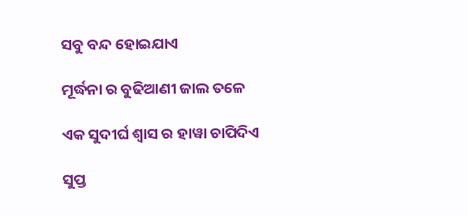ସବୁ ବନ୍ଦ ହୋଇଯାଏ

ମୂର୍ଦ୍ଧନା ର ବୁଢିଆଣୀ ଜାଲ ତଳେ

ଏକ ସୁଦୀର୍ଘ ଶ୍ୱାସ ର ହାୱା ଚାପିଦିଏ

ସୁପ୍ତ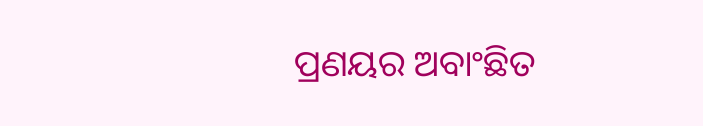ପ୍ରଣୟର ଅବାଂଛିତ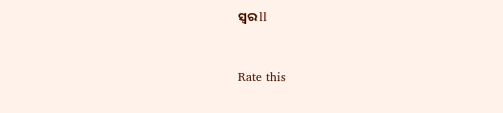ସ୍ୱର ll



Rate this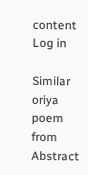content
Log in

Similar oriya poem from Abstract